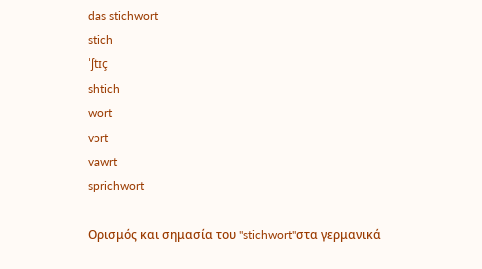das stichwort
stich
ˈʃtɪç
shtich
wort
vɔrt
vawrt
sprichwort

Ορισμός και σημασία του "stichwort"στα γερμανικά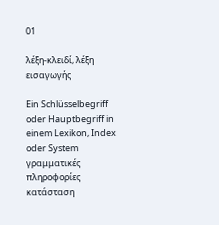01

λέξη-κλειδί, λέξη εισαγωγής

Ein Schlüsselbegriff oder Hauptbegriff in einem Lexikon, Index oder System
γραμματικές πληροφορίες
κατάσταση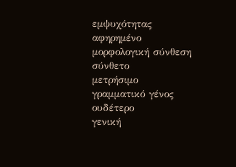εμψυχότητας
αφηρημένο
μορφολογική σύνθεση
σύνθετο
μετρήσιμο
γραμματικό γένος
ουδέτερο
γενική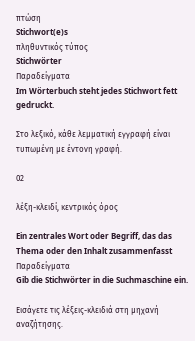πτώση
Stichwort(e)s
πληθυντικός τύπος
Stichwörter
Παραδείγματα
Im Wörterbuch steht jedes Stichwort fett gedruckt.

Στο λεξικό, κάθε λεμματική εγγραφή είναι τυπωμένη με έντονη γραφή.

02

λέξη-κλειδί, κεντρικός όρος

Ein zentrales Wort oder Begriff, das das Thema oder den Inhalt zusammenfasst
Παραδείγματα
Gib die Stichwörter in die Suchmaschine ein.

Εισάγετε τις λέξεις-κλειδιά στη μηχανή αναζήτησης.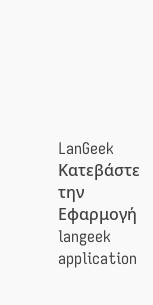LanGeek
Κατεβάστε την Εφαρμογή
langeek application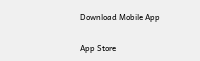Download Mobile App

App Store